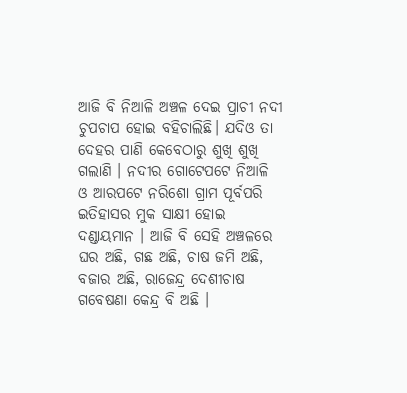ଆଜି ବି ନିଆଳି ଅଞ୍ଚଳ ଦେଇ ପ୍ରାଚୀ ନଦୀ ଚୁପଚାପ ହୋଇ ବହିଚାଲିଛି। ଯଦିଓ ତା ଦେହର ପାଣି କେବେଠାରୁ ଶୁଖି ଶୁଖି ଗଲାଣି । ନଦୀର ଗୋଟେପଟେ ନିଆଳି ଓ ଆରପଟେ ନରିଶୋ ଗ୍ରାମ ପୂର୍ବପରି ଇତିହାସର ମୁକ ସାକ୍ଷୀ ହୋଇ ଦଣ୍ଡାୟମାନ । ଆଜି ବି ସେହି ଅଞ୍ଚଳରେ ଘର ଅଛି, ଗଛ ଅଛି, ଚାଷ ଜମି ଅଛି, ବଜାର ଅଛି, ରାଜେନ୍ଦ୍ର ଦେଶୀଚାଷ ଗବେଷଣା କେନ୍ଦ୍ର ବି ଅଛି ।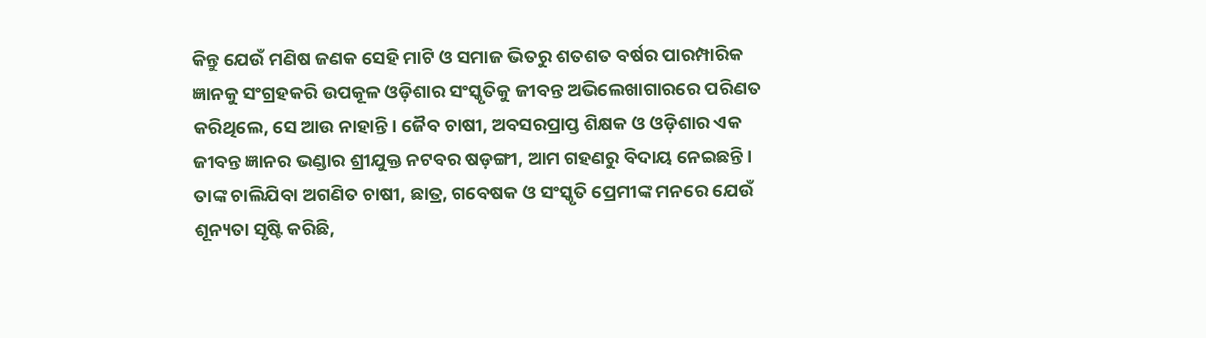କିନ୍ତୁ ଯେଉଁ ମଣିଷ ଜଣକ ସେହି ମାଟି ଓ ସମାଜ ଭିତରୁ ଶତଶତ ବର୍ଷର ପାରମ୍ପାରିକ ଜ୍ଞାନକୁ ସଂଗ୍ରହକରି ଉପକୂଳ ଓଡ଼ିଶାର ସଂସ୍କୃତିକୁ ଜୀବନ୍ତ ଅଭିଲେଖାଗାରରେ ପରିଣତ କରିଥିଲେ, ସେ ଆଉ ନାହାନ୍ତି । ଜୈବ ଚାଷୀ, ଅବସରପ୍ରାପ୍ତ ଶିକ୍ଷକ ଓ ଓଡ଼ିଶାର ଏକ ଜୀବନ୍ତ ଜ୍ଞାନର ଭଣ୍ଡାର ଶ୍ରୀଯୁକ୍ତ ନଟବର ଷଡ଼ଙ୍ଗୀ, ଆମ ଗହଣରୁ ବିଦାୟ ନେଇଛନ୍ତି। ତାଙ୍କ ଚାଲିଯିବା ଅଗଣିତ ଚାଷୀ, ଛାତ୍ର, ଗବେଷକ ଓ ସଂସ୍କୃତି ପ୍ରେମୀଙ୍କ ମନରେ ଯେଉଁ ଶୂନ୍ୟତା ସୃଷ୍ଟି କରିଛି,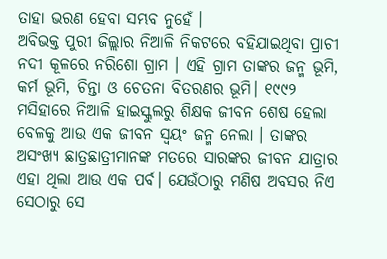ତାହା ଭରଣ ହେବା ସମ୍ଭବ ନୁହେଁ ।
ଅବିଭକ୍ତ ପୁରୀ ଜିଲ୍ଲାର ନିଆଳି ନିକଟରେ ବହିଯାଇଥିବା ପ୍ରାଚୀ ନଦୀ କୂଳରେ ନରିଶୋ ଗ୍ରାମ । ଏହି ଗ୍ରାମ ତାଙ୍କର ଜନ୍ମ ଭୂମି, କର୍ମ ଭୂମି, ଚିନ୍ତା ଓ ଚେତନା ବିତରଣର ଭୂମି। ୧୯୯୨ ମସିହାରେ ନିଆଳି ହାଇସ୍କୁଲରୁ ଶିକ୍ଷକ ଜୀବନ ଶେଷ ହେଲା ବେଳକୁ ଆଉ ଏକ ଜୀବନ ସ୍ଵୟଂ ଜନ୍ମ ନେଲା । ତାଙ୍କର ଅସଂଖ୍ୟ ଛାତ୍ରଛାତ୍ରୀମାନଙ୍କ ମତରେ ସାରଙ୍କର ଜୀବନ ଯାତ୍ରାର ଏହା ଥିଲା ଆଉ ଏକ ପର୍ବ। ଯେଉଁଠାରୁ ମଣିଷ ଅବସର ନିଏ ସେଠାରୁ ସେ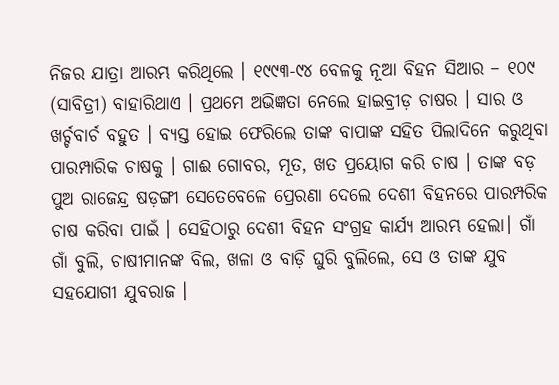ନିଜର ଯାତ୍ରା ଆରମ୍ଭ କରିଥିଲେ । ୧୯୯୩-୯୪ ବେଳକୁ ନୂଆ ବିହନ ସିଆର – ୧୦୯ (ସାବିତ୍ରୀ) ବାହାରିଥାଏ । ପ୍ରଥମେ ଅଭିଜ୍ଞତା ନେଲେ ହାଇବ୍ରୀଡ଼ ଚାଷର । ସାର ଓ ଖର୍ଚ୍ଚବାର୍ଚ ବହୁତ । ବ୍ୟସ୍ତ ହୋଇ ଫେରିଲେ ତାଙ୍କ ବାପାଙ୍କ ସହିତ ପିଲାଦିନେ କରୁଥିବା ପାରମ୍ପାରିକ ଚାଷକୁ । ଗାଈ ଗୋବର, ମୂତ, ଖତ ପ୍ରୟୋଗ କରି ଚାଷ । ତାଙ୍କ ବଡ଼ ପୁଅ ରାଜେନ୍ଦ୍ର ଷଡ଼ଙ୍ଗୀ ସେତେବେଳେ ପ୍ରେରଣା ଦେଲେ ଦେଶୀ ବିହନରେ ପାରମ୍ପରିକ ଚାଷ କରିବା ପାଇଁ । ସେହିଠାରୁ ଦେଶୀ ବିହନ ସଂଗ୍ରହ କାର୍ଯ୍ୟ ଆରମ୍ଭ ହେଲା। ଗାଁ ଗାଁ ବୁଲି, ଚାଷୀମାନଙ୍କ ବିଲ, ଖଳା ଓ ବାଡ଼ି ଘୁରି ବୁଲିଲେ, ସେ ଓ ତାଙ୍କ ଯୁବ ସହଯୋଗୀ ଯୁବରାଜ ।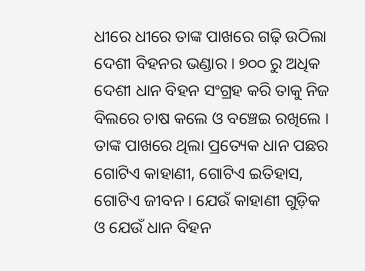ଧୀରେ ଧୀରେ ତାଙ୍କ ପାଖରେ ଗଢ଼ି ଉଠିଲା ଦେଶୀ ବିହନର ଭଣ୍ଡାର । ୭୦୦ ରୁ ଅଧିକ ଦେଶୀ ଧାନ ବିହନ ସଂଗ୍ରହ କରି ତାକୁ ନିଜ ବିଲରେ ଚାଷ କଲେ ଓ ବଞ୍ଚେଇ ରଖିଲେ । ତାଙ୍କ ପାଖରେ ଥିଲା ପ୍ରତ୍ୟେକ ଧାନ ପଛର ଗୋଟିଏ କାହାଣୀ, ଗୋଟିଏ ଇତିହାସ, ଗୋଟିଏ ଜୀବନ । ଯେଉଁ କାହାଣୀ ଗୁଡ଼ିକ ଓ ଯେଉଁ ଧାନ ବିହନ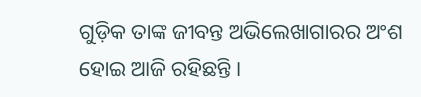ଗୁଡ଼ିକ ତାଙ୍କ ଜୀବନ୍ତ ଅଭିଲେଖାଗାରର ଅଂଶ ହୋଇ ଆଜି ରହିଛନ୍ତି ।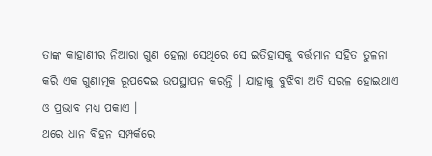ତାଙ୍କ କାହାଣୀର ନିଆରା ଗୁଣ ହେଲା ସେଥିରେ ସେ ଇତିହାସକୁ ବର୍ତ୍ତମାନ ସହିତ ତୁଳନା କରି ଏକ ଗୁଣାତ୍ମକ ରୂପଦେଇ ଉପସ୍ଥାପନ କରନ୍ତି । ଯାହାକୁ ବୁଝିବା ଅତି ସରଳ ହୋଇଥାଏ ଓ ପ୍ରଭାବ ମଧ୍ୟ ପକାଏ ।
ଥରେ ଧାନ ବିହନ ସମ୍ପର୍କରେ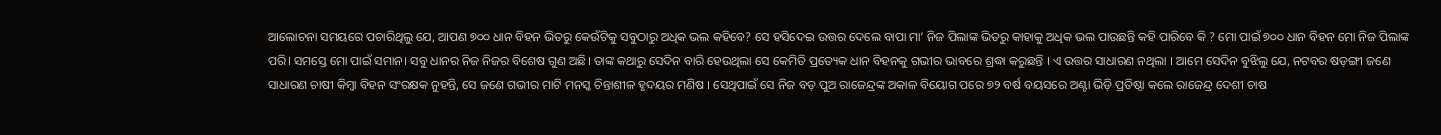ଆଲୋଚନା ସମୟରେ ପଚାରିଥିଲୁ ଯେ, ଆପଣ ୭୦୦ ଧାନ ବିହନ ଭିତରୁ କେଉଁଟିକୁ ସବୁଠାରୁ ଅଧିକ ଭଲ କହିବେ? ସେ ହସିଦେଇ ଉତ୍ତର ଦେଲେ ବାପା ମା’ ନିଜ ପିଲାଙ୍କ ଭିତରୁ କାହାକୁ ଅଧିକ ଭଲ ପାଉଛନ୍ତି କହି ପାରିବେ କି ? ମୋ ପାଇଁ ୭୦୦ ଧାନ ବିହନ ମୋ ନିଜ ପିଲାଙ୍କ ପରି। ସମସ୍ତେ ମୋ ପାଇଁ ସମାନ। ସବୁ ଧାନର ନିଜ ନିଜର ବିଶେଷ ଗୁଣ ଅଛି। ତାଙ୍କ କଥାରୁ ସେଦିନ ବାରି ହେଉଥିଲା ସେ କେମିତି ପ୍ରତ୍ୟେକ ଧାନ ବିହନକୁ ଗଭୀର ଭାବରେ ଶ୍ରଦ୍ଧା କରୁଛନ୍ତି । ଏ ଉତ୍ତର ସାଧାରଣ ନଥିଲା । ଆମେ ସେଦିନ ବୁଝିଲୁ ଯେ, ନଟବର ଷଡ଼ଙ୍ଗୀ ଜଣେ ସାଧାରଣ ଚାଷୀ କିମ୍ବା ବିହନ ସଂରକ୍ଷକ ନୁହନ୍ତି, ସେ ଜଣେ ଗଭୀର ମାଟି ମନସ୍କ ଚିନ୍ତାଶୀଳ ହୃଦୟର ମଣିଷ । ସେଥିପାଇଁ ସେ ନିଜ ବଡ଼ ପୁଅ ରାଜେନ୍ଦ୍ରଙ୍କ ଅକାଳ ବିୟୋଗ ପରେ ୭୨ ବର୍ଷ ବୟସରେ ଅଣ୍ଟା ଭିଡ଼ି ପ୍ରତିଷ୍ଠା କଲେ ରାଜେନ୍ଦ୍ର ଦେଶୀ ଚାଷ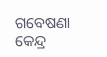ଗବେଷଣା କେନ୍ଦ୍ର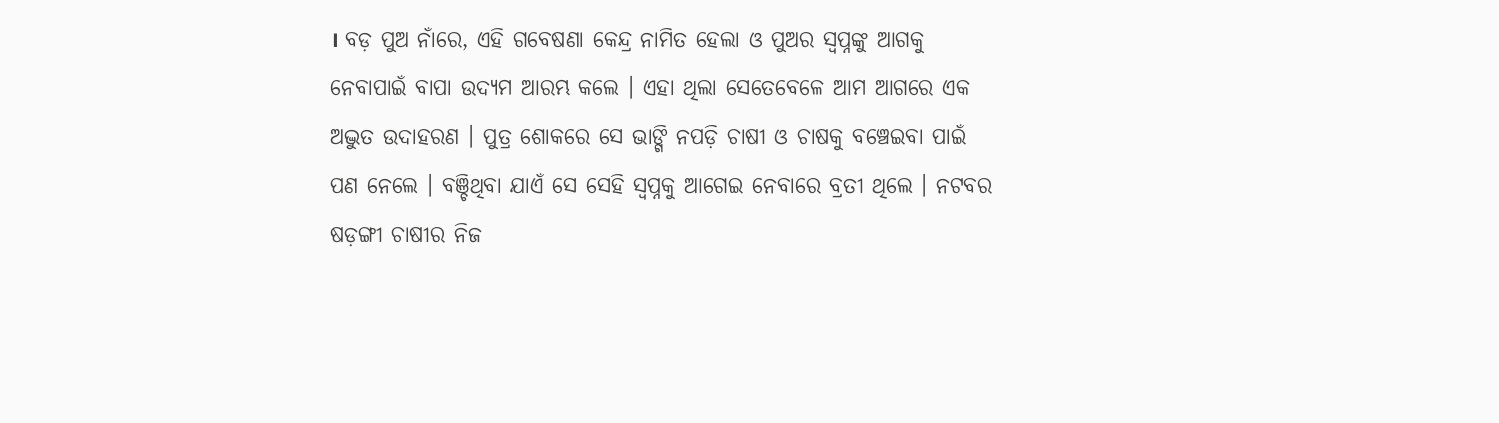। ବଡ଼ ପୁଅ ନାଁରେ, ଏହି ଗବେଷଣା କେନ୍ଦ୍ର ନାମିତ ହେଲା ଓ ପୁଅର ସ୍ଵପ୍ନଙ୍କୁ ଆଗକୁ ନେବାପାଇଁ ବାପା ଉଦ୍ୟମ ଆରମ୍ଭ କଲେ । ଏହା ଥିଲା ସେତେବେଳେ ଆମ ଆଗରେ ଏକ ଅଦ୍ଭୁତ ଉଦାହରଣ । ପୁତ୍ର ଶୋକରେ ସେ ଭାଙ୍ଗି ନପଡ଼ି ଚାଷୀ ଓ ଚାଷକୁ ବଞ୍ଚେଇବା ପାଇଁ ପଣ ନେଲେ । ବଞ୍ଚିଥିବା ଯାଏଁ ସେ ସେହି ସ୍ଵପ୍ନକୁ ଆଗେଇ ନେବାରେ ବ୍ରତୀ ଥିଲେ । ନଟବର ଷଡ଼ଙ୍ଗୀ ଚାଷୀର ନିଜ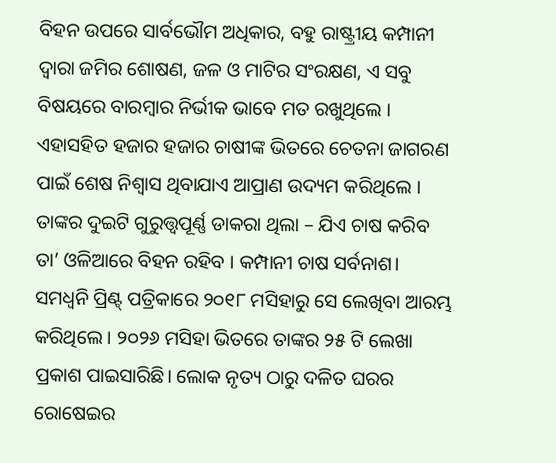ବିହନ ଉପରେ ସାର୍ବଭୌମ ଅଧିକାର, ବହୁ ରାଷ୍ଟ୍ରୀୟ କମ୍ପାନୀ ଦ୍ୱାରା ଜମିର ଶୋଷଣ, ଜଳ ଓ ମାଟିର ସଂରକ୍ଷଣ, ଏ ସବୁ ବିଷୟରେ ବାରମ୍ବାର ନିର୍ଭୀକ ଭାବେ ମତ ରଖୁଥିଲେ । ଏହାସହିତ ହଜାର ହଜାର ଚାଷୀଙ୍କ ଭିତରେ ଚେତନା ଜାଗରଣ ପାଇଁ ଶେଷ ନିଶ୍ଵାସ ଥିବାଯାଏ ଆପ୍ରାଣ ଉଦ୍ୟମ କରିଥିଲେ । ତାଙ୍କର ଦୁଇଟି ଗୁରୁତ୍ତ୍ୱପୂର୍ଣ୍ଣ ଡାକରା ଥିଲା – ଯିଏ ଚାଷ କରିବ ତା’ ଓଳିଆରେ ବିହନ ରହିବ । କମ୍ପାନୀ ଚାଷ ସର୍ବନାଶ।
ସମଧ୍ୱନି ପ୍ରିଣ୍ଟ୍ ପତ୍ରିକାରେ ୨୦୧୮ ମସିହାରୁ ସେ ଲେଖିବା ଆରମ୍ଭ କରିଥିଲେ । ୨୦୨୬ ମସିହା ଭିତରେ ତାଙ୍କର ୨୫ ଟି ଲେଖା ପ୍ରକାଶ ପାଇସାରିଛି। ଲୋକ ନୃତ୍ୟ ଠାରୁ ଦଳିତ ଘରର ରୋଷେଇର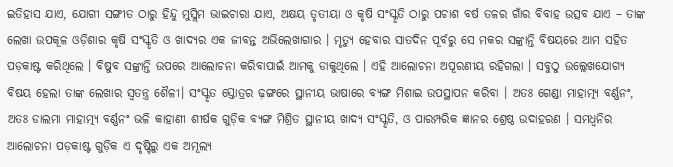ଇତିହାସ ଯାଏ, ଯୋଗୀ ସଙ୍ଗୀତ ଠାରୁ ହିନ୍ଦୁ ମୁସ୍ଲିମ ଭାଇଚାରା ଯାଏ, ଅକ୍ଷୟ ତୃତୀୟା ଓ କୃଷି ସଂସ୍କୃତି ଠାରୁ ପଚାଶ ବର୍ଷ ତଳର ଗାଁର ବିବାହ ଉତ୍ସବ ଯାଏ – ତାଙ୍କ ଲେଖା ଉପକୂଳ ଓଡ଼ିଶାର କୃଷି ସଂସ୍କୃତି ଓ ଖାଦ୍ୟର ଏକ ଜୀବନ୍ତ ଅଭିଲେଖାଗାର । ମୃତ୍ୟୁ ହେବାର ସାତଦିନ ପୂର୍ବରୁ ସେ ମକର ସଙ୍କ୍ରାନ୍ତି ବିଷୟରେ ଆମ ସହିତ ପଡ଼କାଷ୍ଟ କରିଥିଲେ । ବିଷୁବ ସଙ୍କ୍ରାନ୍ତି ଉପରେ ଆଲୋଚନା କରିବାପାଇଁ ଆମକୁ ଡାକୁଥିଲେ । ଏହି ଆଲୋଚନା ଅପୂରଣୀୟ ରହିଗଲା । ସବୁଠୁ ଉଲ୍ଲେଖଯୋଗ୍ୟ ବିଷୟ ହେଲା ତାଙ୍କ ଲେଖାର ସ୍ଵତନ୍ତ୍ର ଶୈଳୀ। ସଂସ୍କୃତ ସ୍ତୋତ୍ରର ଢ଼ଙ୍ଗରେ ସ୍ଥାନୀୟ ଭାଷାରେ ବ୍ୟଙ୍ଗ ମିଶାଇ ଉପସ୍ଥାପନ କରିବା । ଅତଃ ଗେଣ୍ଡା ମାହାତ୍ମ୍ୟ ବର୍ଣ୍ଣନଂ, ଅତଃ ଡାଲମା ମାହାତ୍ମ୍ୟ ବର୍ଣ୍ଣନଂ ଭଳି କାହାଣୀ ଶୀର୍ଷକ ଗୁଡ଼ିକ ବ୍ୟଙ୍ଗ ମିଶ୍ରିତ ସ୍ଥାନୀୟ ଖାଦ୍ୟ ସଂସ୍କୃତି, ଓ ପାରମ୍ପରିକ ଜ୍ଞାନର ଶ୍ରେଷ୍ଠ ଉଦାହରଣ । ସମଧ୍ୱନିର ଆଲୋଚନା ପଡ଼କାଷ୍ଟ ଗୁଡ଼ିକ ଏ ଦୃଷ୍ଟିରୁ ଏକ ଅମୂଲ୍ୟ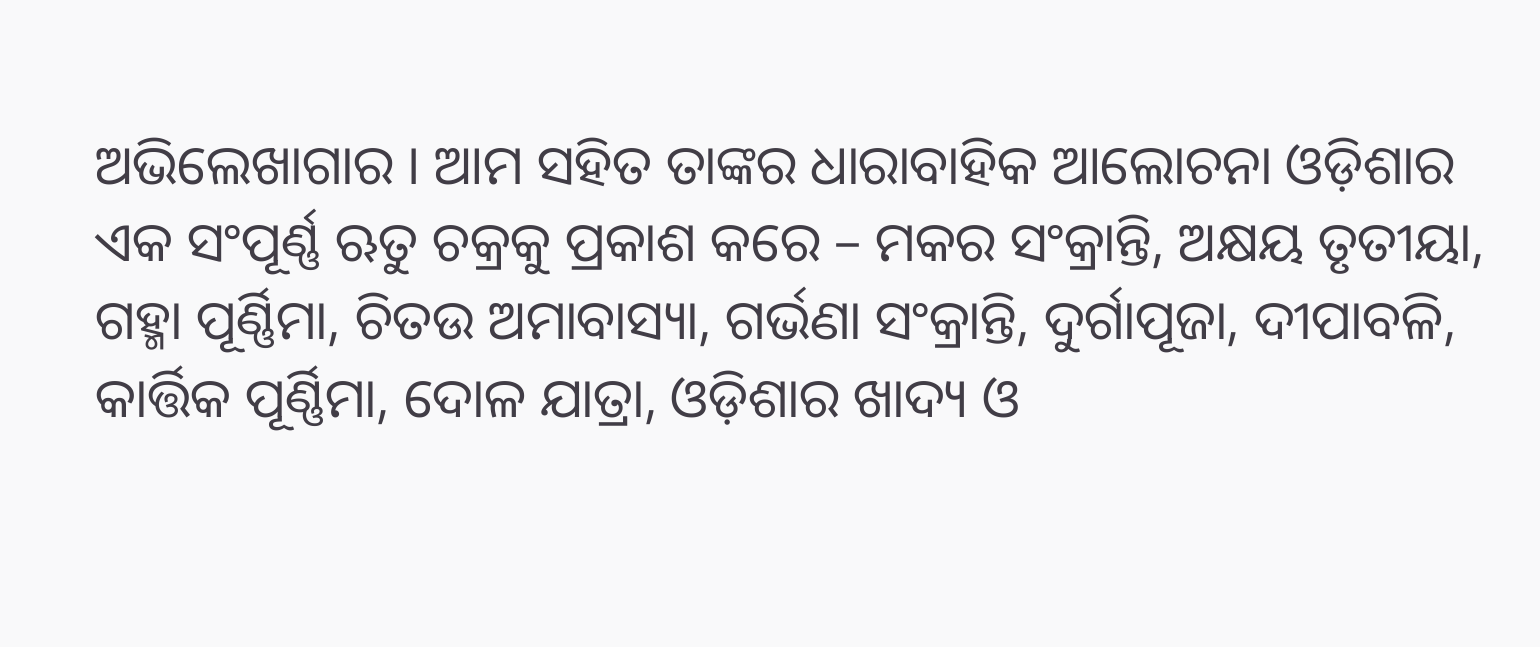ଅଭିଲେଖାଗାର । ଆମ ସହିତ ତାଙ୍କର ଧାରାବାହିକ ଆଲୋଚନା ଓଡ଼ିଶାର ଏକ ସଂପୂର୍ଣ୍ଣ ଋତୁ ଚକ୍ରକୁ ପ୍ରକାଶ କରେ – ମକର ସଂକ୍ରାନ୍ତି, ଅକ୍ଷୟ ତୃତୀୟା, ଗହ୍ମା ପୂର୍ଣ୍ଣିମା, ଚିତଉ ଅମାବାସ୍ୟା, ଗର୍ଭଣା ସଂକ୍ରାନ୍ତି, ଦୁର୍ଗାପୂଜା, ଦୀପାବଳି, କାର୍ତ୍ତିକ ପୂର୍ଣ୍ଣିମା, ଦୋଳ ଯାତ୍ରା, ଓଡ଼ିଶାର ଖାଦ୍ୟ ଓ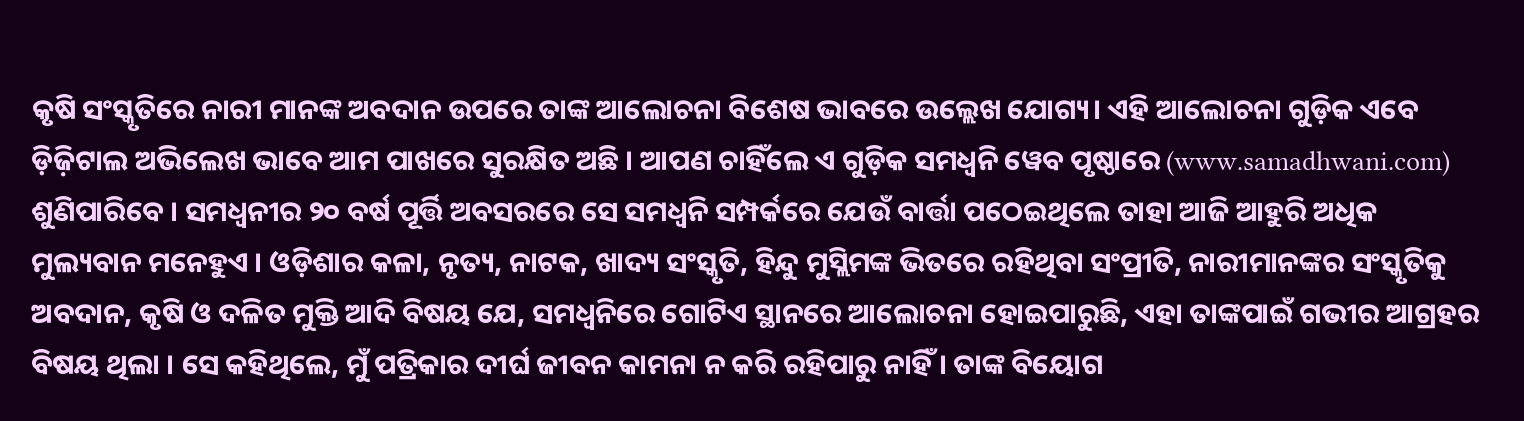କୃଷି ସଂସ୍କୃତିରେ ନାରୀ ମାନଙ୍କ ଅବଦାନ ଉପରେ ତାଙ୍କ ଆଲୋଚନା ବିଶେଷ ଭାବରେ ଉଲ୍ଲେଖ ଯୋଗ୍ୟ। ଏହି ଆଲୋଚନା ଗୁଡ଼ିକ ଏବେ ଡ଼ିଜ଼ିଟାଲ ଅଭିଲେଖ ଭାବେ ଆମ ପାଖରେ ସୁରକ୍ଷିତ ଅଛି । ଆପଣ ଚାହିଁଲେ ଏ ଗୁଡ଼ିକ ସମଧ୍ଵନି ୱେବ ପୃଷ୍ଠାରେ (www.samadhwani.com) ଶୁଣିପାରିବେ । ସମଧ୍ଵନୀର ୨୦ ବର୍ଷ ପୂର୍ତ୍ତି ଅବସରରେ ସେ ସମଧ୍ୱନି ସମ୍ପର୍କରେ ଯେଉଁ ବାର୍ତ୍ତା ପଠେଇଥିଲେ ତାହା ଆଜି ଆହୁରି ଅଧିକ ମୁଲ୍ୟବାନ ମନେହୁଏ । ଓଡ଼ିଶାର କଳା, ନୃତ୍ୟ, ନାଟକ, ଖାଦ୍ୟ ସଂସ୍କୃତି, ହିନ୍ଦୁ ମୁସ୍ଲିମଙ୍କ ଭିତରେ ରହିଥିବା ସଂପ୍ରୀତି, ନାରୀମାନଙ୍କର ସଂସ୍କୃତିକୁ ଅବଦାନ, କୃଷି ଓ ଦଳିତ ମୁକ୍ତି ଆଦି ବିଷୟ ଯେ, ସମଧ୍ଵନିରେ ଗୋଟିଏ ସ୍ଥାନରେ ଆଲୋଚନା ହୋଇପାରୁଛି, ଏହା ତାଙ୍କପାଇଁ ଗଭୀର ଆଗ୍ରହର ବିଷୟ ଥିଲା । ସେ କହିଥିଲେ, ମୁଁ ପତ୍ରିକାର ଦୀର୍ଘ ଜୀବନ କାମନା ନ କରି ରହିପାରୁ ନାହିଁ । ତାଙ୍କ ବିୟୋଗ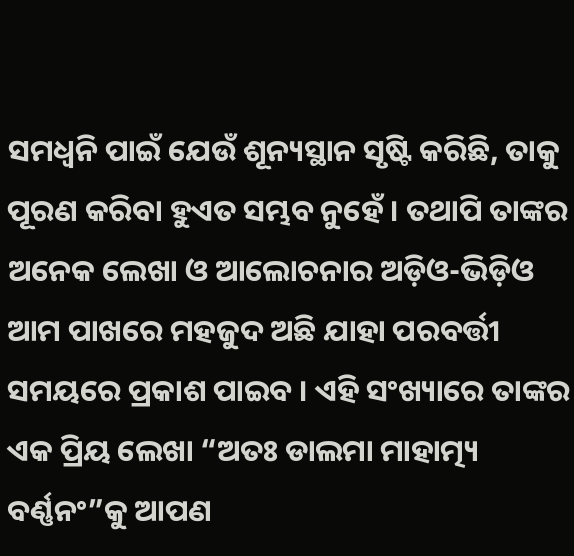ସମଧ୍ୱନି ପାଇଁ ଯେଉଁ ଶୂନ୍ୟସ୍ଥାନ ସୃଷ୍ଟି କରିଛି, ତାକୁ ପୂରଣ କରିବା ହୁଏତ ସମ୍ଭବ ନୁହେଁ । ତଥାପି ତାଙ୍କର ଅନେକ ଲେଖା ଓ ଆଲୋଚନାର ଅଡ଼ିଓ-ଭିଡ଼ିଓ ଆମ ପାଖରେ ମହଜୁଦ ଅଛି ଯାହା ପରବର୍ତ୍ତୀ ସମୟରେ ପ୍ରକାଶ ପାଇବ । ଏହି ସଂଖ୍ୟାରେ ତାଙ୍କର ଏକ ପ୍ରିୟ ଲେଖା “ଅତଃ ଡାଲମା ମାହାତ୍ମ୍ୟ ବର୍ଣ୍ଣନଂ”କୁ ଆପଣ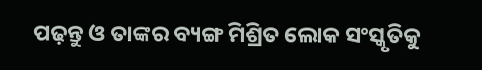ପଢ଼ନ୍ତୁ ଓ ତାଙ୍କର ବ୍ୟଙ୍ଗ ମିଶ୍ରିତ ଲୋକ ସଂସ୍କୃତିକୁ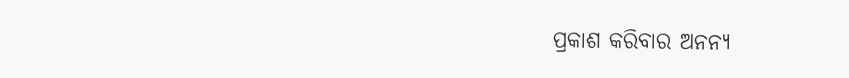ପ୍ରକାଶ କରିବାର ଅନନ୍ୟ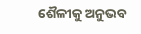ଶୈଳୀକୁ ଅନୁଭବ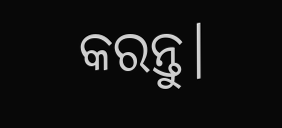କରନ୍ତୁ।